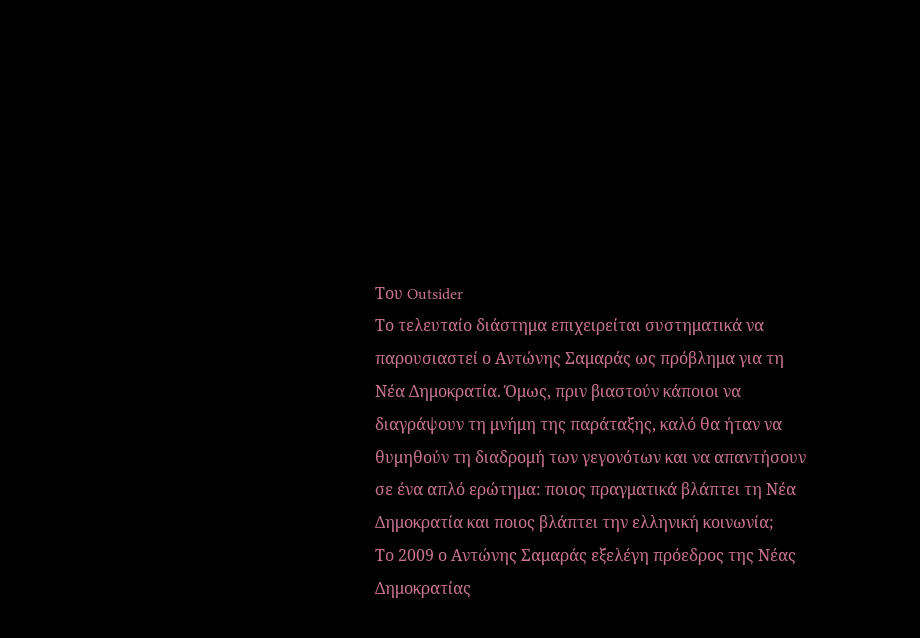Του Outsider
Το τελευταίο διάστημα επιχειρείται συστηματικά να παρουσιαστεί ο Αντώνης Σαμαράς ως πρόβλημα για τη Νέα Δημοκρατία. Όμως, πριν βιαστούν κάποιοι να διαγράψουν τη μνήμη της παράταξης, καλό θα ήταν να θυμηθούν τη διαδρομή των γεγονότων και να απαντήσουν σε ένα απλό ερώτημα: ποιος πραγματικά βλάπτει τη Νέα Δημοκρατία και ποιος βλάπτει την ελληνική κοινωνία;
Το 2009 ο Αντώνης Σαμαράς εξελέγη πρόεδρος της Νέας Δημοκρατίας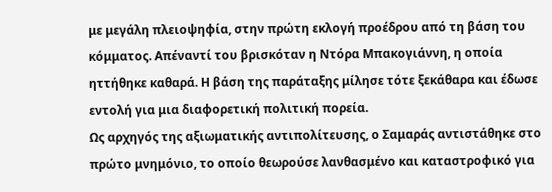με μεγάλη πλειοψηφία, στην πρώτη εκλογή προέδρου από τη βάση του κόμματος. Απέναντί του βρισκόταν η Ντόρα Μπακογιάννη, η οποία ηττήθηκε καθαρά. Η βάση της παράταξης μίλησε τότε ξεκάθαρα και έδωσε εντολή για μια διαφορετική πολιτική πορεία.
Ως αρχηγός της αξιωματικής αντιπολίτευσης, ο Σαμαράς αντιστάθηκε στο πρώτο μνημόνιο, το οποίο θεωρούσε λανθασμένο και καταστροφικό για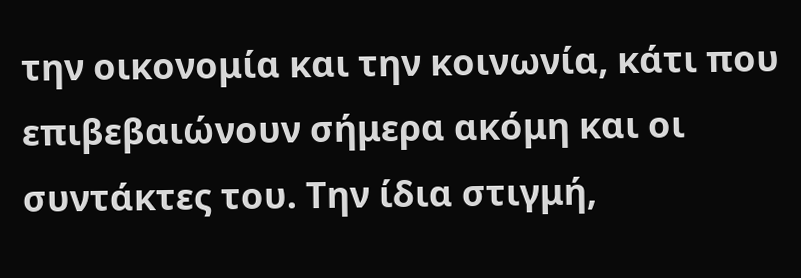την οικονομία και την κοινωνία, κάτι που επιβεβαιώνουν σήμερα ακόμη και οι συντάκτες του. Την ίδια στιγμή,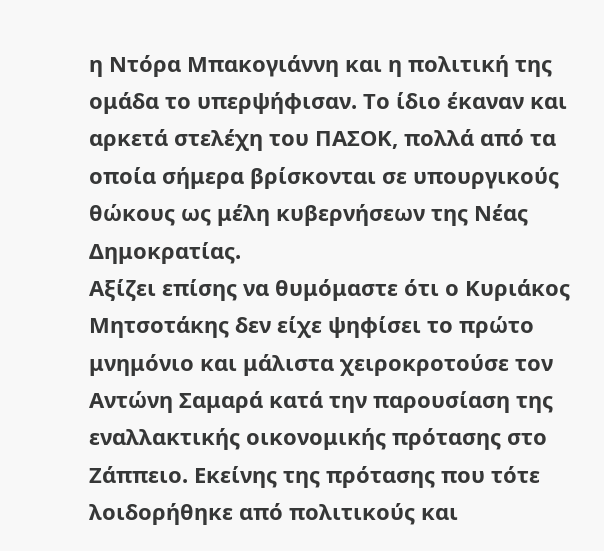η Ντόρα Μπακογιάννη και η πολιτική της ομάδα το υπερψήφισαν. Το ίδιο έκαναν και αρκετά στελέχη του ΠΑΣΟΚ, πολλά από τα οποία σήμερα βρίσκονται σε υπουργικούς θώκους ως μέλη κυβερνήσεων της Νέας Δημοκρατίας.
Αξίζει επίσης να θυμόμαστε ότι ο Κυριάκος Μητσοτάκης δεν είχε ψηφίσει το πρώτο μνημόνιο και μάλιστα χειροκροτούσε τον Αντώνη Σαμαρά κατά την παρουσίαση της εναλλακτικής οικονομικής πρότασης στο Ζάππειο. Εκείνης της πρότασης που τότε λοιδορήθηκε από πολιτικούς και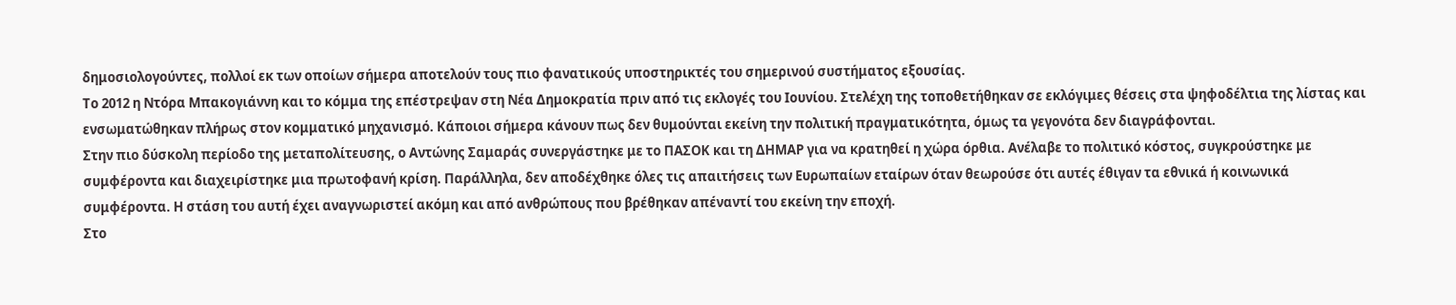δημοσιολογούντες, πολλοί εκ των οποίων σήμερα αποτελούν τους πιο φανατικούς υποστηρικτές του σημερινού συστήματος εξουσίας.
Το 2012 η Ντόρα Μπακογιάννη και το κόμμα της επέστρεψαν στη Νέα Δημοκρατία πριν από τις εκλογές του Ιουνίου. Στελέχη της τοποθετήθηκαν σε εκλόγιμες θέσεις στα ψηφοδέλτια της λίστας και ενσωματώθηκαν πλήρως στον κομματικό μηχανισμό. Κάποιοι σήμερα κάνουν πως δεν θυμούνται εκείνη την πολιτική πραγματικότητα, όμως τα γεγονότα δεν διαγράφονται.
Στην πιο δύσκολη περίοδο της μεταπολίτευσης, ο Αντώνης Σαμαράς συνεργάστηκε με το ΠΑΣΟΚ και τη ΔΗΜΑΡ για να κρατηθεί η χώρα όρθια. Ανέλαβε το πολιτικό κόστος, συγκρούστηκε με συμφέροντα και διαχειρίστηκε μια πρωτοφανή κρίση. Παράλληλα, δεν αποδέχθηκε όλες τις απαιτήσεις των Ευρωπαίων εταίρων όταν θεωρούσε ότι αυτές έθιγαν τα εθνικά ή κοινωνικά συμφέροντα. Η στάση του αυτή έχει αναγνωριστεί ακόμη και από ανθρώπους που βρέθηκαν απέναντί του εκείνη την εποχή.
Στο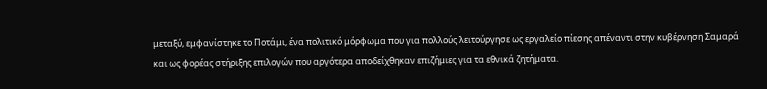μεταξύ, εμφανίστηκε το Ποτάμι, ένα πολιτικό μόρφωμα που για πολλούς λειτούργησε ως εργαλείο πίεσης απέναντι στην κυβέρνηση Σαμαρά και ως φορέας στήριξης επιλογών που αργότερα αποδείχθηκαν επιζήμιες για τα εθνικά ζητήματα.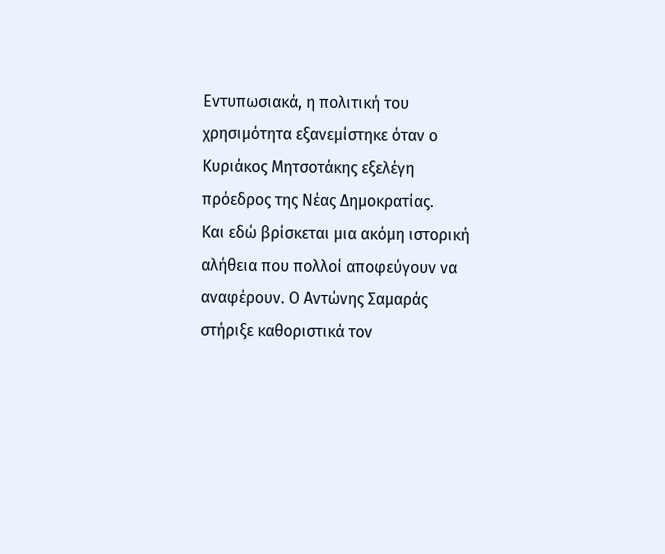Εντυπωσιακά, η πολιτική του χρησιμότητα εξανεμίστηκε όταν ο Κυριάκος Μητσοτάκης εξελέγη πρόεδρος της Νέας Δημοκρατίας.
Και εδώ βρίσκεται μια ακόμη ιστορική αλήθεια που πολλοί αποφεύγουν να αναφέρουν. Ο Αντώνης Σαμαράς στήριξε καθοριστικά τον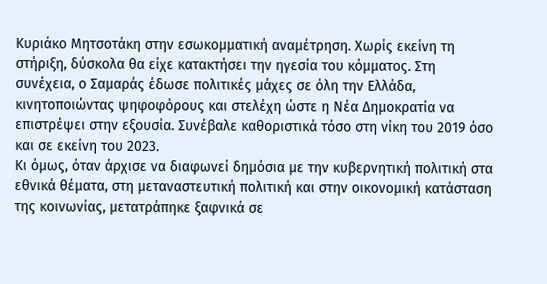Κυριάκο Μητσοτάκη στην εσωκομματική αναμέτρηση. Χωρίς εκείνη τη στήριξη, δύσκολα θα είχε κατακτήσει την ηγεσία του κόμματος. Στη συνέχεια, ο Σαμαράς έδωσε πολιτικές μάχες σε όλη την Ελλάδα, κινητοποιώντας ψηφοφόρους και στελέχη ώστε η Νέα Δημοκρατία να επιστρέψει στην εξουσία. Συνέβαλε καθοριστικά τόσο στη νίκη του 2019 όσο και σε εκείνη του 2023.
Κι όμως, όταν άρχισε να διαφωνεί δημόσια με την κυβερνητική πολιτική στα εθνικά θέματα, στη μεταναστευτική πολιτική και στην οικονομική κατάσταση της κοινωνίας, μετατράπηκε ξαφνικά σε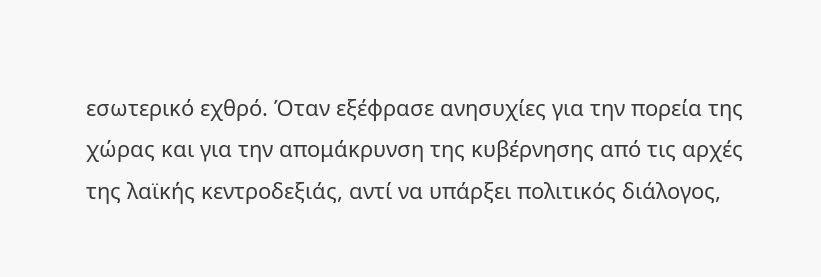εσωτερικό εχθρό. Όταν εξέφρασε ανησυχίες για την πορεία της χώρας και για την απομάκρυνση της κυβέρνησης από τις αρχές της λαϊκής κεντροδεξιάς, αντί να υπάρξει πολιτικός διάλογος,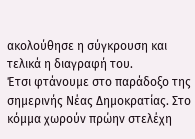ακολούθησε η σύγκρουση και τελικά η διαγραφή του.
Έτσι φτάνουμε στο παράδοξο της σημερινής Νέας Δημοκρατίας. Στο κόμμα χωρούν πρώην στελέχη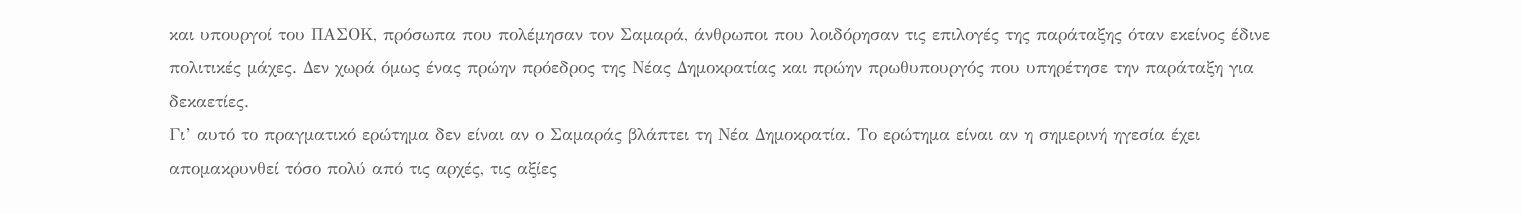και υπουργοί του ΠΑΣΟΚ, πρόσωπα που πολέμησαν τον Σαμαρά, άνθρωποι που λοιδόρησαν τις επιλογές της παράταξης όταν εκείνος έδινε πολιτικές μάχες. Δεν χωρά όμως ένας πρώην πρόεδρος της Νέας Δημοκρατίας και πρώην πρωθυπουργός που υπηρέτησε την παράταξη για δεκαετίες.
Γι’ αυτό το πραγματικό ερώτημα δεν είναι αν ο Σαμαράς βλάπτει τη Νέα Δημοκρατία. Το ερώτημα είναι αν η σημερινή ηγεσία έχει απομακρυνθεί τόσο πολύ από τις αρχές, τις αξίες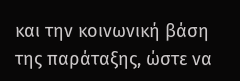και την κοινωνική βάση της παράταξης, ώστε να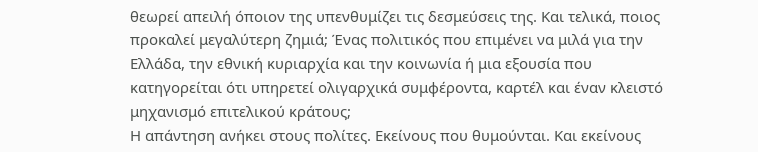θεωρεί απειλή όποιον της υπενθυμίζει τις δεσμεύσεις της. Και τελικά, ποιος προκαλεί μεγαλύτερη ζημιά; Ένας πολιτικός που επιμένει να μιλά για την Ελλάδα, την εθνική κυριαρχία και την κοινωνία ή μια εξουσία που κατηγορείται ότι υπηρετεί ολιγαρχικά συμφέροντα, καρτέλ και έναν κλειστό μηχανισμό επιτελικού κράτους;
Η απάντηση ανήκει στους πολίτες. Εκείνους που θυμούνται. Και εκείνους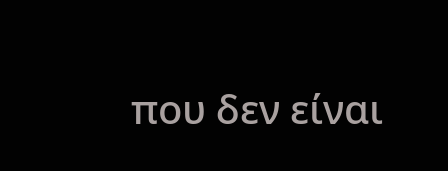που δεν είναι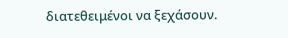διατεθειμένοι να ξεχάσουν.